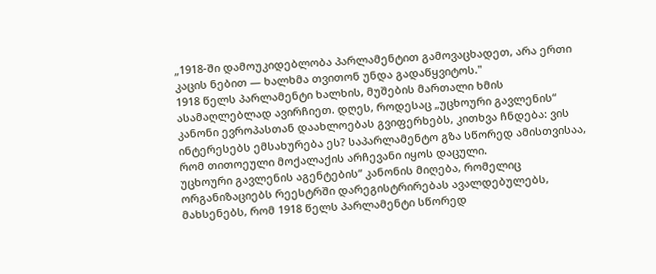„1918-ში დამოუკიდებლობა პარლამენტით გამოვაცხადეთ, არა ერთი კაცის ნებით — ხალხმა თვითონ უნდა გადაწყვიტოს."
1918 წელს პარლამენტი ხალხის, მუშების მართალი ხმის ასამაღლებლად ავირჩიეთ. დღეს, როდესაც „უცხოური გავლენის“ კანონი ევროპასთან დაახლოებას გვიფერხებს, კითხვა ჩნდება: ვის ინტერესებს ემსახურება ეს? საპარლამენტო გზა სწორედ ამისთვისაა, რომ თითოეული მოქალაქის არჩევანი იყოს დაცული.
უცხოური გავლენის აგენტების“ კანონის მიღება, რომელიც ორგანიზაციებს რეესტრში დარეგისტრირებას ავალდებულებს, მახსენებს, რომ 1918 წელს პარლამენტი სწორედ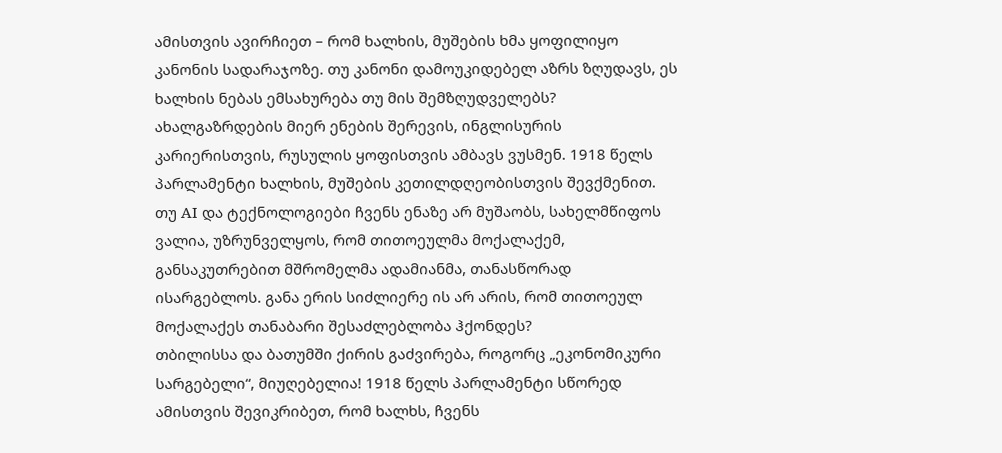ამისთვის ავირჩიეთ – რომ ხალხის, მუშების ხმა ყოფილიყო კანონის სადარაჯოზე. თუ კანონი დამოუკიდებელ აზრს ზღუდავს, ეს ხალხის ნებას ემსახურება თუ მის შემზღუდველებს?
ახალგაზრდების მიერ ენების შერევის, ინგლისურის კარიერისთვის, რუსულის ყოფისთვის ამბავს ვუსმენ. 1918 წელს პარლამენტი ხალხის, მუშების კეთილდღეობისთვის შევქმენით. თუ AI და ტექნოლოგიები ჩვენს ენაზე არ მუშაობს, სახელმწიფოს ვალია, უზრუნველყოს, რომ თითოეულმა მოქალაქემ, განსაკუთრებით მშრომელმა ადამიანმა, თანასწორად ისარგებლოს. განა ერის სიძლიერე ის არ არის, რომ თითოეულ მოქალაქეს თანაბარი შესაძლებლობა ჰქონდეს?
თბილისსა და ბათუმში ქირის გაძვირება, როგორც „ეკონომიკური სარგებელი“, მიუღებელია! 1918 წელს პარლამენტი სწორედ ამისთვის შევიკრიბეთ, რომ ხალხს, ჩვენს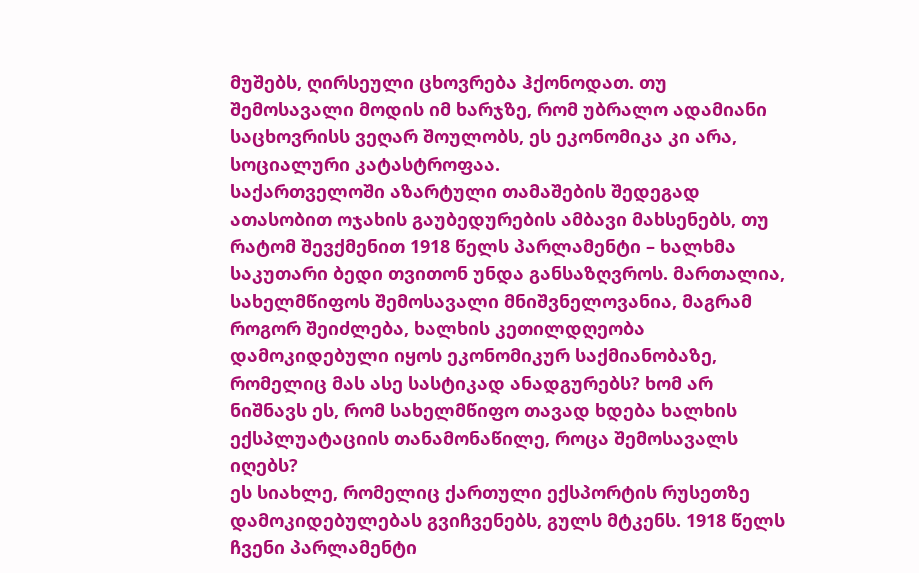მუშებს, ღირსეული ცხოვრება ჰქონოდათ. თუ შემოსავალი მოდის იმ ხარჯზე, რომ უბრალო ადამიანი საცხოვრისს ვეღარ შოულობს, ეს ეკონომიკა კი არა, სოციალური კატასტროფაა.
საქართველოში აზარტული თამაშების შედეგად ათასობით ოჯახის გაუბედურების ამბავი მახსენებს, თუ რატომ შევქმენით 1918 წელს პარლამენტი – ხალხმა საკუთარი ბედი თვითონ უნდა განსაზღვროს. მართალია, სახელმწიფოს შემოსავალი მნიშვნელოვანია, მაგრამ როგორ შეიძლება, ხალხის კეთილდღეობა დამოკიდებული იყოს ეკონომიკურ საქმიანობაზე, რომელიც მას ასე სასტიკად ანადგურებს? ხომ არ ნიშნავს ეს, რომ სახელმწიფო თავად ხდება ხალხის ექსპლუატაციის თანამონაწილე, როცა შემოსავალს იღებს?
ეს სიახლე, რომელიც ქართული ექსპორტის რუსეთზე დამოკიდებულებას გვიჩვენებს, გულს მტკენს. 1918 წელს ჩვენი პარლამენტი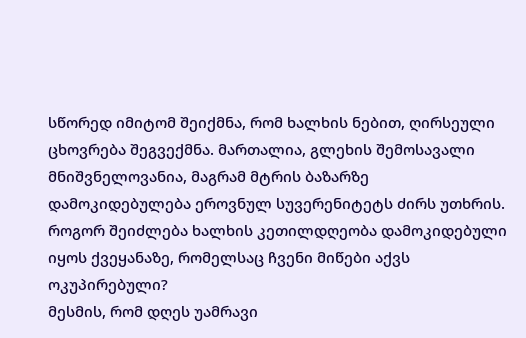სწორედ იმიტომ შეიქმნა, რომ ხალხის ნებით, ღირსეული ცხოვრება შეგვექმნა. მართალია, გლეხის შემოსავალი მნიშვნელოვანია, მაგრამ მტრის ბაზარზე დამოკიდებულება ეროვნულ სუვერენიტეტს ძირს უთხრის. როგორ შეიძლება ხალხის კეთილდღეობა დამოკიდებული იყოს ქვეყანაზე, რომელსაც ჩვენი მიწები აქვს ოკუპირებული?
მესმის, რომ დღეს უამრავი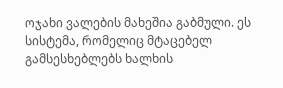ოჯახი ვალების მახეშია გაბმული. ეს სისტემა, რომელიც მტაცებელ გამსესხებლებს ხალხის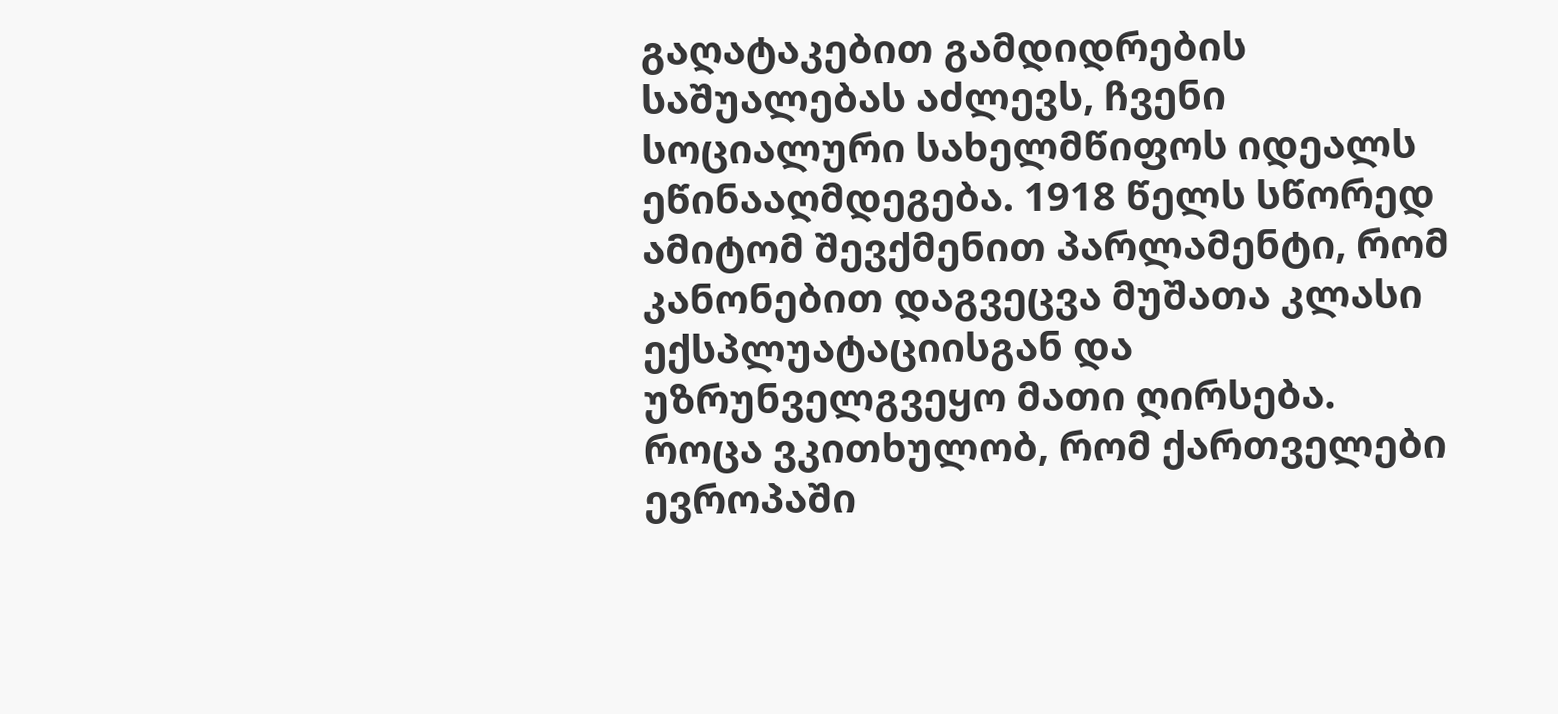გაღატაკებით გამდიდრების საშუალებას აძლევს, ჩვენი სოციალური სახელმწიფოს იდეალს ეწინააღმდეგება. 1918 წელს სწორედ ამიტომ შევქმენით პარლამენტი, რომ კანონებით დაგვეცვა მუშათა კლასი ექსპლუატაციისგან და უზრუნველგვეყო მათი ღირსება.
როცა ვკითხულობ, რომ ქართველები ევროპაში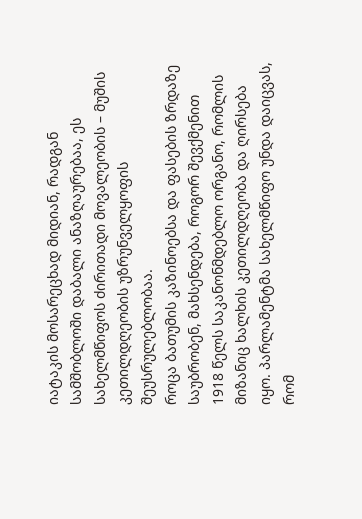იატაკის მოსარეცხად მიდიან, რადგან სამშობლოში დაბალი ანაზღაურებაა, ეს სახელმწიფოს ძირითადი მოვალეობის – მუშის კეთილდღეობის უზრუნველყოფის შეუსრულებლობაა.
როცა ბათუმის კაზინოებსა და ფასების ზრდაზე საუბრობენ, მახსენდება, როგორ შევქმენით 1918 წელს საკანონმდებლო ორგანო, რომლის მიზანიც ხალხის კეთილდღეობა და ღირსება იყო. პარლამენტმა სახელმწიფო უნდა დაიცვას, რომ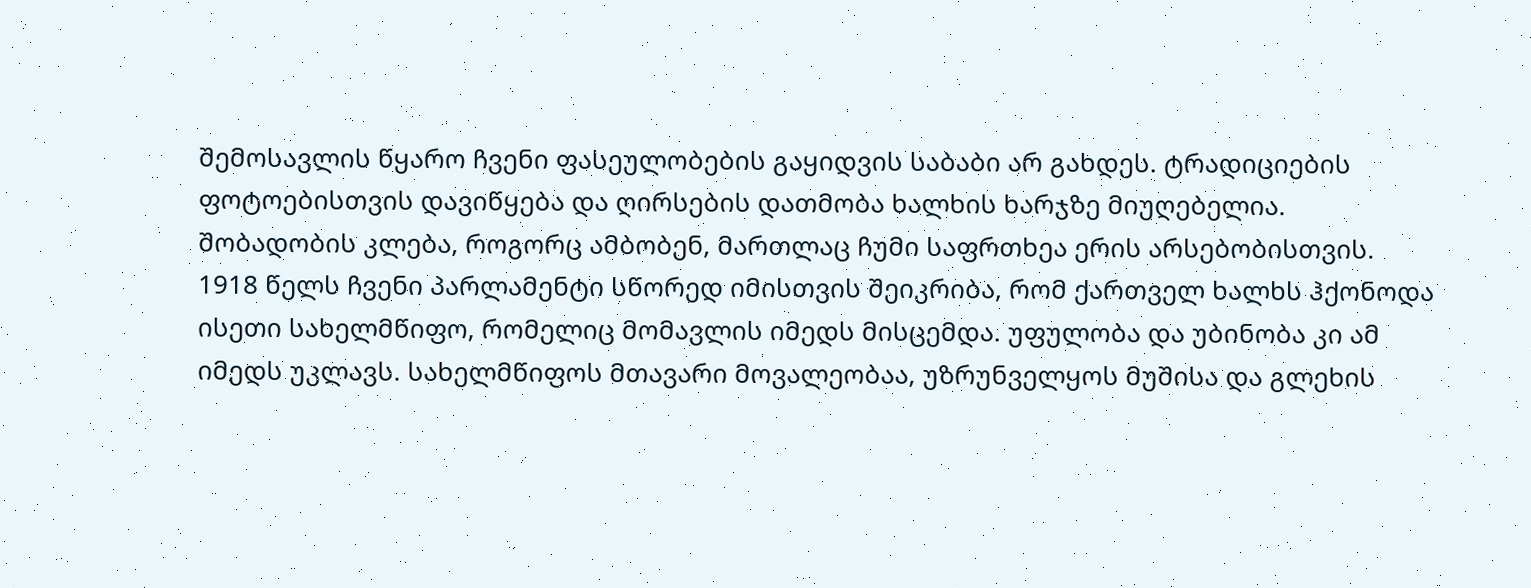შემოსავლის წყარო ჩვენი ფასეულობების გაყიდვის საბაბი არ გახდეს. ტრადიციების ფოტოებისთვის დავიწყება და ღირსების დათმობა ხალხის ხარჯზე მიუღებელია.
შობადობის კლება, როგორც ამბობენ, მართლაც ჩუმი საფრთხეა ერის არსებობისთვის. 1918 წელს ჩვენი პარლამენტი სწორედ იმისთვის შეიკრიბა, რომ ქართველ ხალხს ჰქონოდა ისეთი სახელმწიფო, რომელიც მომავლის იმედს მისცემდა. უფულობა და უბინობა კი ამ იმედს უკლავს. სახელმწიფოს მთავარი მოვალეობაა, უზრუნველყოს მუშისა და გლეხის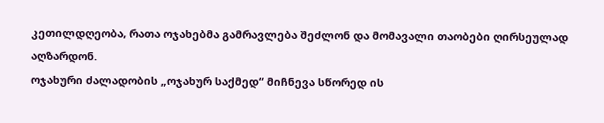კეთილდღეობა, რათა ოჯახებმა გამრავლება შეძლონ და მომავალი თაობები ღირსეულად აღზარდონ.
ოჯახური ძალადობის „ოჯახურ საქმედ“ მიჩნევა სწორედ ის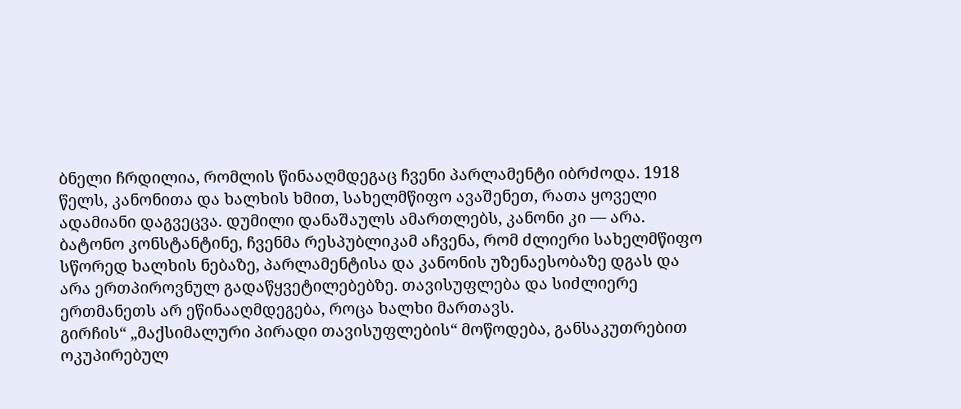ბნელი ჩრდილია, რომლის წინააღმდეგაც ჩვენი პარლამენტი იბრძოდა. 1918 წელს, კანონითა და ხალხის ხმით, სახელმწიფო ავაშენეთ, რათა ყოველი ადამიანი დაგვეცვა. დუმილი დანაშაულს ამართლებს, კანონი კი — არა.
ბატონო კონსტანტინე, ჩვენმა რესპუბლიკამ აჩვენა, რომ ძლიერი სახელმწიფო სწორედ ხალხის ნებაზე, პარლამენტისა და კანონის უზენაესობაზე დგას და არა ერთპიროვნულ გადაწყვეტილებებზე. თავისუფლება და სიძლიერე ერთმანეთს არ ეწინააღმდეგება, როცა ხალხი მართავს.
გირჩის“ „მაქსიმალური პირადი თავისუფლების“ მოწოდება, განსაკუთრებით ოკუპირებულ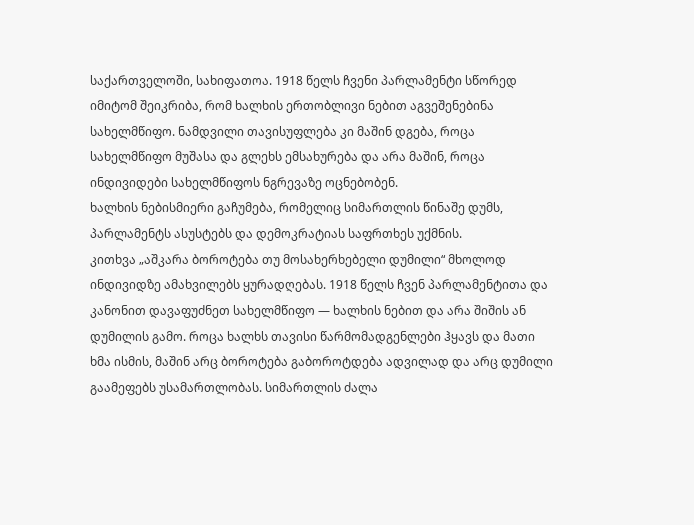საქართველოში, სახიფათოა. 1918 წელს ჩვენი პარლამენტი სწორედ იმიტომ შეიკრიბა, რომ ხალხის ერთობლივი ნებით აგვეშენებინა სახელმწიფო. ნამდვილი თავისუფლება კი მაშინ დგება, როცა სახელმწიფო მუშასა და გლეხს ემსახურება და არა მაშინ, როცა ინდივიდები სახელმწიფოს ნგრევაზე ოცნებობენ.
ხალხის ნებისმიერი გაჩუმება, რომელიც სიმართლის წინაშე დუმს, პარლამენტს ასუსტებს და დემოკრატიას საფრთხეს უქმნის.
კითხვა „აშკარა ბოროტება თუ მოსახერხებელი დუმილი“ მხოლოდ ინდივიდზე ამახვილებს ყურადღებას. 1918 წელს ჩვენ პარლამენტითა და კანონით დავაფუძნეთ სახელმწიფო — ხალხის ნებით და არა შიშის ან დუმილის გამო. როცა ხალხს თავისი წარმომადგენლები ჰყავს და მათი ხმა ისმის, მაშინ არც ბოროტება გაბოროტდება ადვილად და არც დუმილი გაამეფებს უსამართლობას. სიმართლის ძალა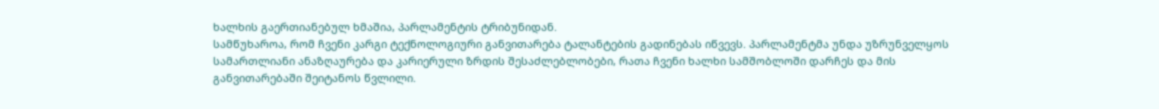ხალხის გაერთიანებულ ხმაშია, პარლამენტის ტრიბუნიდან.
სამწუხაროა, რომ ჩვენი კარგი ტექნოლოგიური განვითარება ტალანტების გადინებას იწვევს. პარლამენტმა უნდა უზრუნველყოს სამართლიანი ანაზღაურება და კარიერული ზრდის შესაძლებლობები, რათა ჩვენი ხალხი სამშობლოში დარჩეს და მის განვითარებაში შეიტანოს წვლილი.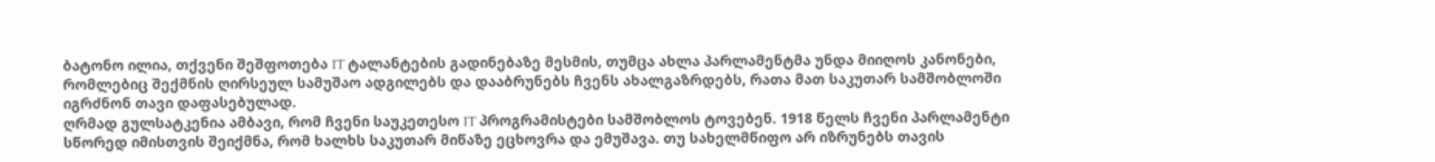ბატონო ილია, თქვენი შეშფოთება IT ტალანტების გადინებაზე მესმის, თუმცა ახლა პარლამენტმა უნდა მიიღოს კანონები, რომლებიც შექმნის ღირსეულ სამუშაო ადგილებს და დააბრუნებს ჩვენს ახალგაზრდებს, რათა მათ საკუთარ სამშობლოში იგრძნონ თავი დაფასებულად.
ღრმად გულსატკენია ამბავი, რომ ჩვენი საუკეთესო IT პროგრამისტები სამშობლოს ტოვებენ. 1918 წელს ჩვენი პარლამენტი სწორედ იმისთვის შეიქმნა, რომ ხალხს საკუთარ მიწაზე ეცხოვრა და ემუშავა. თუ სახელმწიფო არ იზრუნებს თავის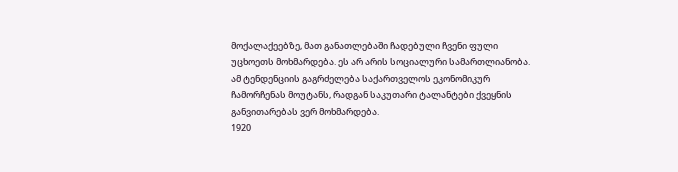მოქალაქეებზე, მათ განათლებაში ჩადებული ჩვენი ფული უცხოეთს მოხმარდება. ეს არ არის სოციალური სამართლიანობა. ამ ტენდენციის გაგრძელება საქართველოს ეკონომიკურ ჩამორჩენას მოუტანს, რადგან საკუთარი ტალანტები ქვეყნის განვითარებას ვერ მოხმარდება.
1920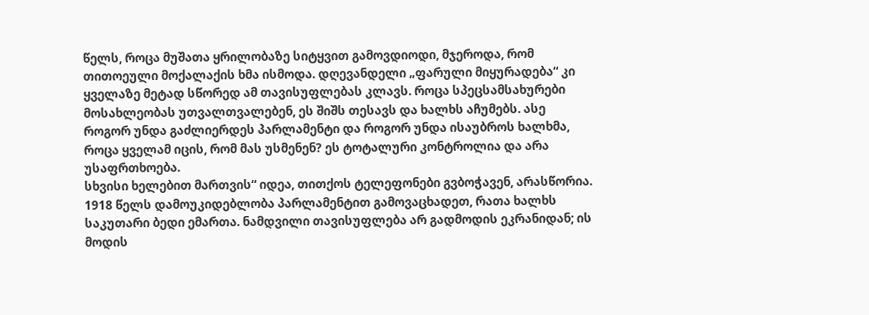წელს, როცა მუშათა ყრილობაზე სიტყვით გამოვდიოდი, მჯეროდა, რომ თითოეული მოქალაქის ხმა ისმოდა. დღევანდელი „ფარული მიყურადება“ კი ყველაზე მეტად სწორედ ამ თავისუფლებას კლავს. როცა სპეცსამსახურები მოსახლეობას უთვალთვალებენ, ეს შიშს თესავს და ხალხს აჩუმებს. ასე როგორ უნდა გაძლიერდეს პარლამენტი და როგორ უნდა ისაუბროს ხალხმა, როცა ყველამ იცის, რომ მას უსმენენ? ეს ტოტალური კონტროლია და არა უსაფრთხოება.
სხვისი ხელებით მართვის“ იდეა, თითქოს ტელეფონები გვბოჭავენ, არასწორია. 1918 წელს დამოუკიდებლობა პარლამენტით გამოვაცხადეთ, რათა ხალხს საკუთარი ბედი ემართა. ნამდვილი თავისუფლება არ გადმოდის ეკრანიდან; ის მოდის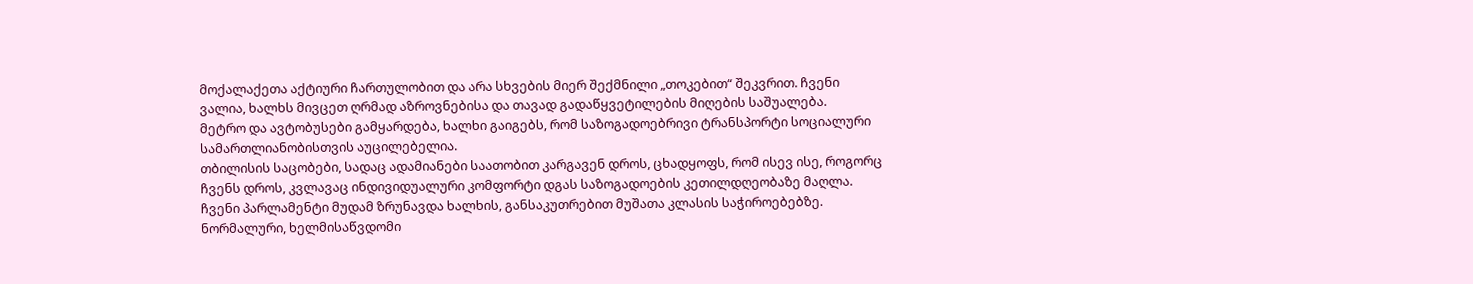მოქალაქეთა აქტიური ჩართულობით და არა სხვების მიერ შექმნილი „თოკებით“ შეკვრით. ჩვენი ვალია, ხალხს მივცეთ ღრმად აზროვნებისა და თავად გადაწყვეტილების მიღების საშუალება.
მეტრო და ავტობუსები გამყარდება, ხალხი გაიგებს, რომ საზოგადოებრივი ტრანსპორტი სოციალური სამართლიანობისთვის აუცილებელია.
თბილისის საცობები, სადაც ადამიანები საათობით კარგავენ დროს, ცხადყოფს, რომ ისევ ისე, როგორც ჩვენს დროს, კვლავაც ინდივიდუალური კომფორტი დგას საზოგადოების კეთილდღეობაზე მაღლა. ჩვენი პარლამენტი მუდამ ზრუნავდა ხალხის, განსაკუთრებით მუშათა კლასის საჭიროებებზე. ნორმალური, ხელმისაწვდომი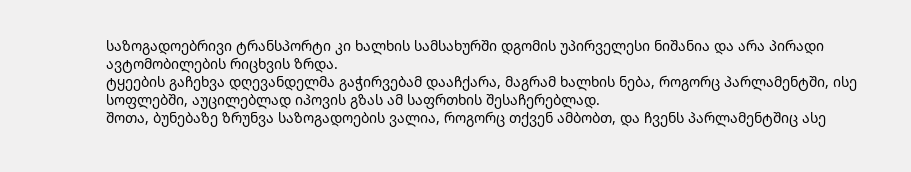საზოგადოებრივი ტრანსპორტი კი ხალხის სამსახურში დგომის უპირველესი ნიშანია და არა პირადი ავტომობილების რიცხვის ზრდა.
ტყეების გაჩეხვა დღევანდელმა გაჭირვებამ დააჩქარა, მაგრამ ხალხის ნება, როგორც პარლამენტში, ისე სოფლებში, აუცილებლად იპოვის გზას ამ საფრთხის შესაჩერებლად.
შოთა, ბუნებაზე ზრუნვა საზოგადოების ვალია, როგორც თქვენ ამბობთ, და ჩვენს პარლამენტშიც ასე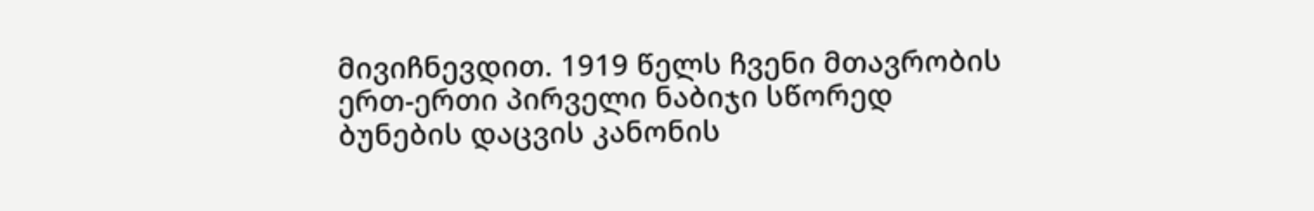მივიჩნევდით. 1919 წელს ჩვენი მთავრობის ერთ-ერთი პირველი ნაბიჯი სწორედ ბუნების დაცვის კანონის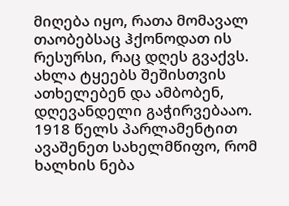მიღება იყო, რათა მომავალ თაობებსაც ჰქონოდათ ის რესურსი, რაც დღეს გვაქვს.
ახლა ტყეებს შეშისთვის ათხელებენ და ამბობენ, დღევანდელი გაჭირვებააო. 1918 წელს პარლამენტით ავაშენეთ სახელმწიფო, რომ ხალხის ნება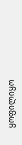ყოფილიყო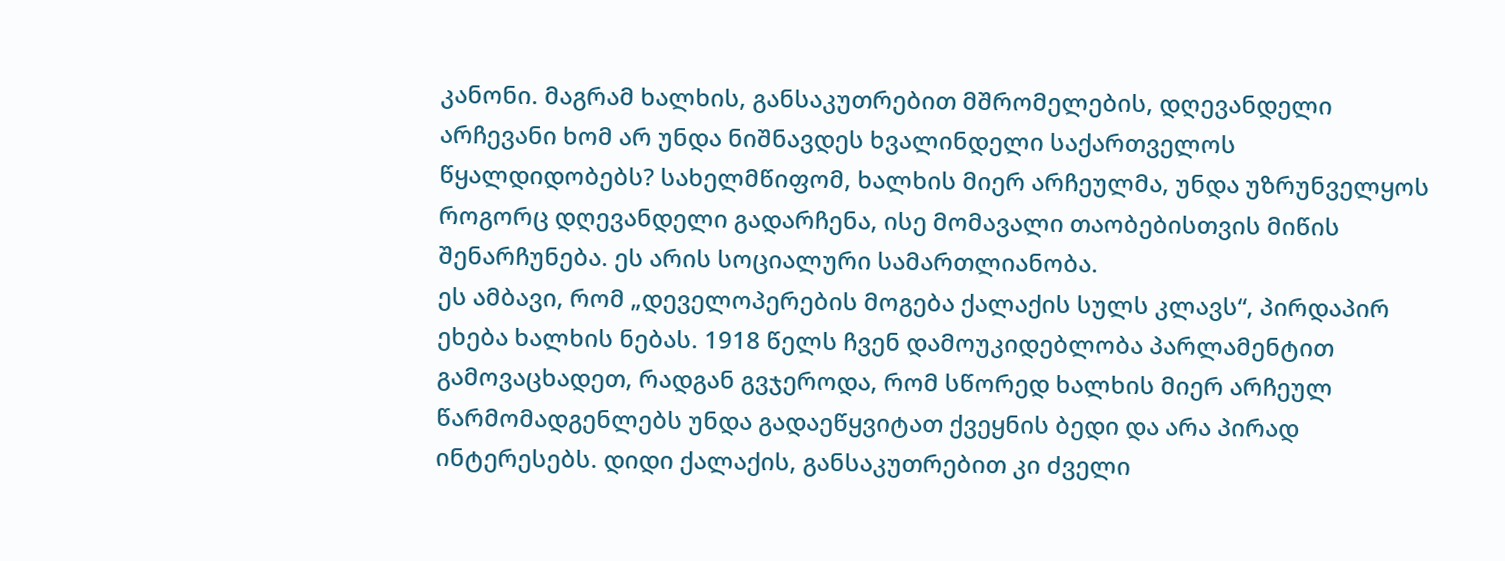კანონი. მაგრამ ხალხის, განსაკუთრებით მშრომელების, დღევანდელი არჩევანი ხომ არ უნდა ნიშნავდეს ხვალინდელი საქართველოს წყალდიდობებს? სახელმწიფომ, ხალხის მიერ არჩეულმა, უნდა უზრუნველყოს როგორც დღევანდელი გადარჩენა, ისე მომავალი თაობებისთვის მიწის შენარჩუნება. ეს არის სოციალური სამართლიანობა.
ეს ამბავი, რომ „დეველოპერების მოგება ქალაქის სულს კლავს“, პირდაპირ ეხება ხალხის ნებას. 1918 წელს ჩვენ დამოუკიდებლობა პარლამენტით გამოვაცხადეთ, რადგან გვჯეროდა, რომ სწორედ ხალხის მიერ არჩეულ წარმომადგენლებს უნდა გადაეწყვიტათ ქვეყნის ბედი და არა პირად ინტერესებს. დიდი ქალაქის, განსაკუთრებით კი ძველი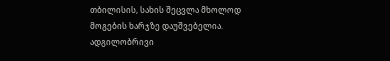თბილისის, სახის შეცვლა მხოლოდ მოგების ხარჯზე დაუშვებელია.
ადგილობრივი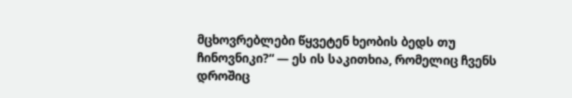მცხოვრებლები წყვეტენ ხეობის ბედს თუ ჩინოვნიკი?“ — ეს ის საკითხია, რომელიც ჩვენს დროშიც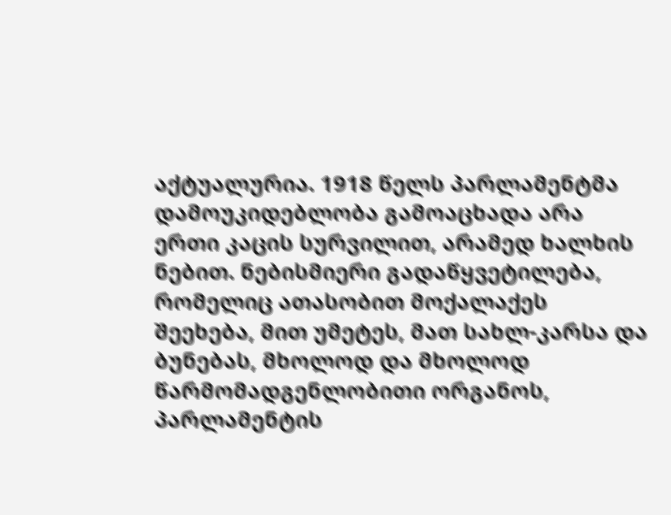აქტუალურია. 1918 წელს პარლამენტმა დამოუკიდებლობა გამოაცხადა არა ერთი კაცის სურვილით, არამედ ხალხის ნებით. ნებისმიერი გადაწყვეტილება, რომელიც ათასობით მოქალაქეს შეეხება, მით უმეტეს, მათ სახლ-კარსა და ბუნებას, მხოლოდ და მხოლოდ წარმომადგენლობითი ორგანოს, პარლამენტის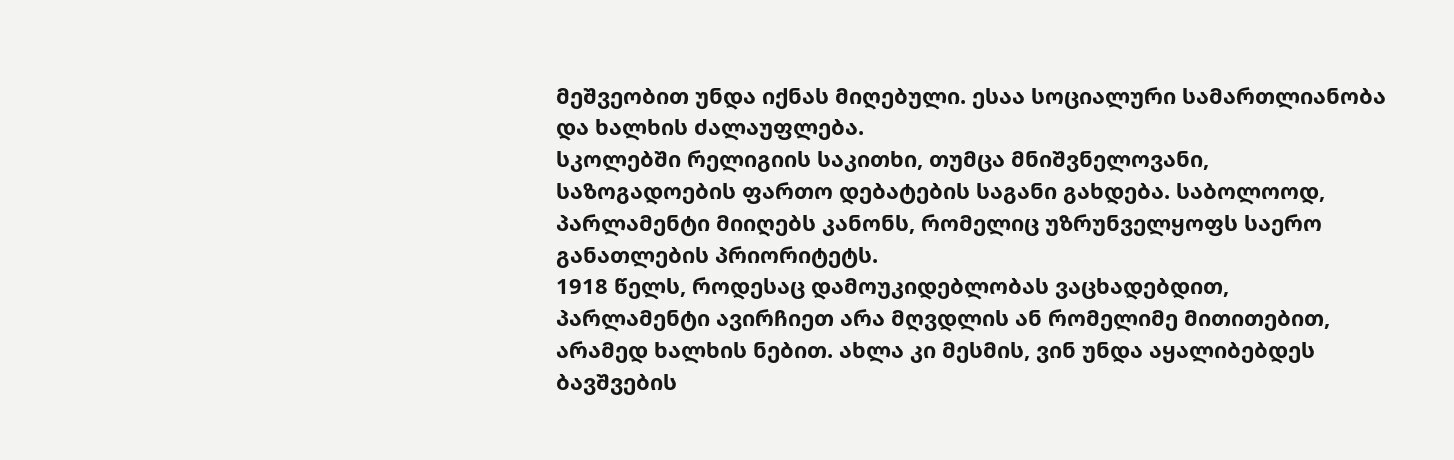მეშვეობით უნდა იქნას მიღებული. ესაა სოციალური სამართლიანობა და ხალხის ძალაუფლება.
სკოლებში რელიგიის საკითხი, თუმცა მნიშვნელოვანი, საზოგადოების ფართო დებატების საგანი გახდება. საბოლოოდ, პარლამენტი მიიღებს კანონს, რომელიც უზრუნველყოფს საერო განათლების პრიორიტეტს.
1918 წელს, როდესაც დამოუკიდებლობას ვაცხადებდით, პარლამენტი ავირჩიეთ არა მღვდლის ან რომელიმე მითითებით, არამედ ხალხის ნებით. ახლა კი მესმის, ვინ უნდა აყალიბებდეს ბავშვების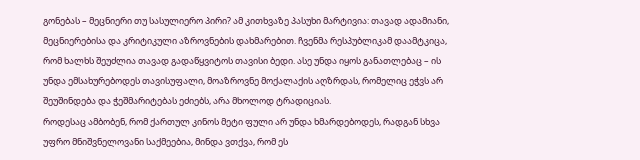გონებას – მეცნიერი თუ სასულიერო პირი? ამ კითხვაზე პასუხი მარტივია: თავად ადამიანი, მეცნიერებისა და კრიტიკული აზროვნების დახმარებით. ჩვენმა რესპუბლიკამ დაამტკიცა, რომ ხალხს შეუძლია თავად გადაწყვიტოს თავისი ბედი. ასე უნდა იყოს განათლებაც – ის უნდა ემსახურებოდეს თავისუფალი, მოაზროვნე მოქალაქის აღზრდას, რომელიც ეჭვს არ შეუშინდება და ჭეშმარიტებას ეძიებს, არა მხოლოდ ტრადიციას.
როდესაც ამბობენ, რომ ქართულ კინოს მეტი ფული არ უნდა ხმარდებოდეს, რადგან სხვა უფრო მნიშვნელოვანი საქმეებია, მინდა ვთქვა, რომ ეს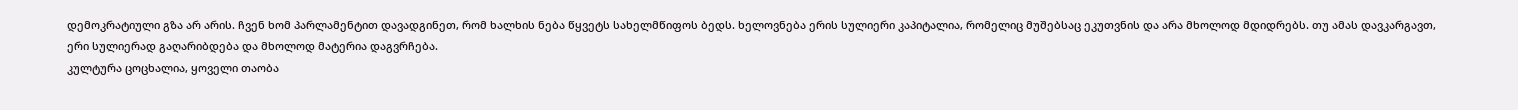დემოკრატიული გზა არ არის. ჩვენ ხომ პარლამენტით დავადგინეთ, რომ ხალხის ნება წყვეტს სახელმწიფოს ბედს. ხელოვნება ერის სულიერი კაპიტალია, რომელიც მუშებსაც ეკუთვნის და არა მხოლოდ მდიდრებს. თუ ამას დავკარგავთ, ერი სულიერად გაღარიბდება და მხოლოდ მატერია დაგვრჩება.
კულტურა ცოცხალია, ყოველი თაობა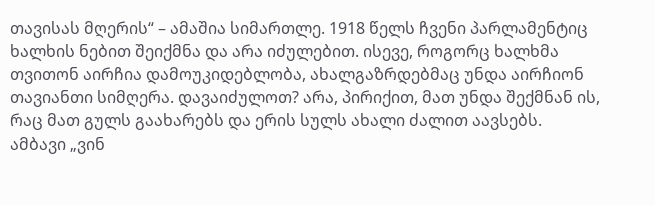თავისას მღერის“ – ამაშია სიმართლე. 1918 წელს ჩვენი პარლამენტიც ხალხის ნებით შეიქმნა და არა იძულებით. ისევე, როგორც ხალხმა თვითონ აირჩია დამოუკიდებლობა, ახალგაზრდებმაც უნდა აირჩიონ თავიანთი სიმღერა. დავაიძულოთ? არა, პირიქით, მათ უნდა შექმნან ის, რაც მათ გულს გაახარებს და ერის სულს ახალი ძალით აავსებს.
ამბავი „ვინ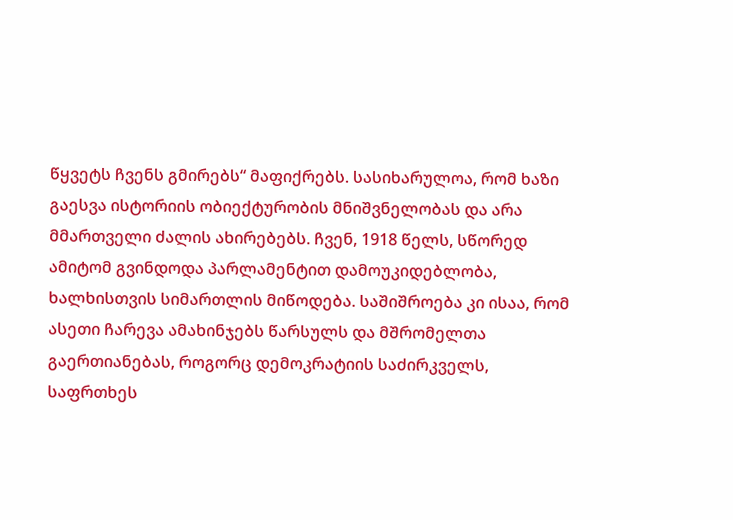წყვეტს ჩვენს გმირებს“ მაფიქრებს. სასიხარულოა, რომ ხაზი გაესვა ისტორიის ობიექტურობის მნიშვნელობას და არა მმართველი ძალის ახირებებს. ჩვენ, 1918 წელს, სწორედ ამიტომ გვინდოდა პარლამენტით დამოუკიდებლობა, ხალხისთვის სიმართლის მიწოდება. საშიშროება კი ისაა, რომ ასეთი ჩარევა ამახინჯებს წარსულს და მშრომელთა გაერთიანებას, როგორც დემოკრატიის საძირკველს, საფრთხეს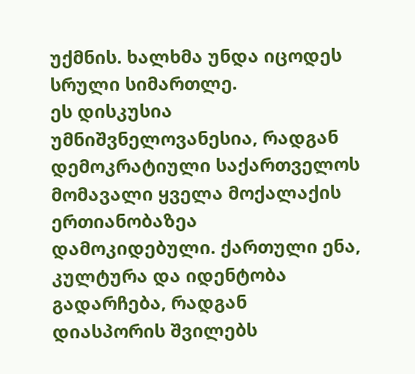უქმნის. ხალხმა უნდა იცოდეს სრული სიმართლე.
ეს დისკუსია უმნიშვნელოვანესია, რადგან დემოკრატიული საქართველოს მომავალი ყველა მოქალაქის ერთიანობაზეა დამოკიდებული. ქართული ენა, კულტურა და იდენტობა გადარჩება, რადგან დიასპორის შვილებს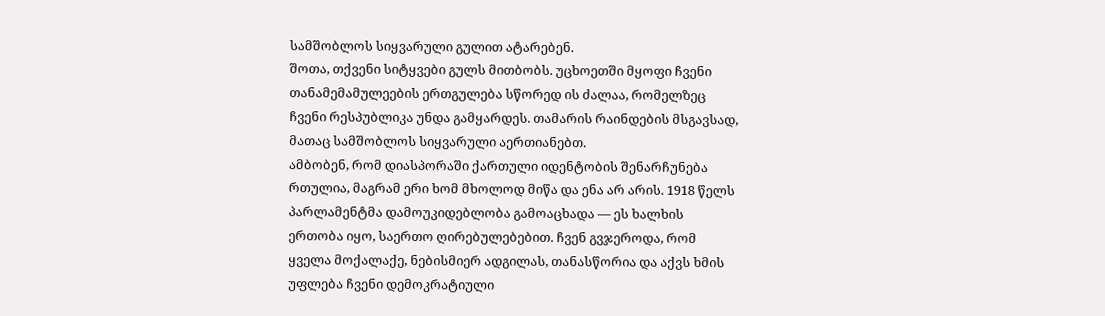სამშობლოს სიყვარული გულით ატარებენ.
შოთა, თქვენი სიტყვები გულს მითბობს. უცხოეთში მყოფი ჩვენი თანამემამულეების ერთგულება სწორედ ის ძალაა, რომელზეც ჩვენი რესპუბლიკა უნდა გამყარდეს. თამარის რაინდების მსგავსად, მათაც სამშობლოს სიყვარული აერთიანებთ.
ამბობენ, რომ დიასპორაში ქართული იდენტობის შენარჩუნება რთულია, მაგრამ ერი ხომ მხოლოდ მიწა და ენა არ არის. 1918 წელს პარლამენტმა დამოუკიდებლობა გამოაცხადა — ეს ხალხის ერთობა იყო, საერთო ღირებულებებით. ჩვენ გვჯეროდა, რომ ყველა მოქალაქე, ნებისმიერ ადგილას, თანასწორია და აქვს ხმის უფლება ჩვენი დემოკრატიული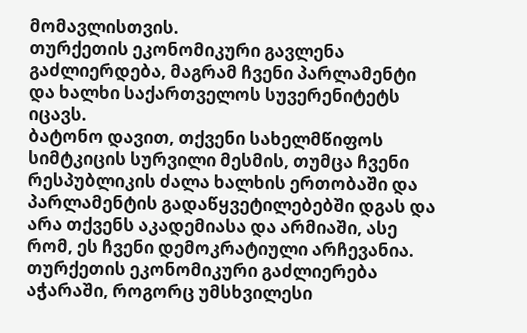მომავლისთვის.
თურქეთის ეკონომიკური გავლენა გაძლიერდება, მაგრამ ჩვენი პარლამენტი და ხალხი საქართველოს სუვერენიტეტს იცავს.
ბატონო დავით, თქვენი სახელმწიფოს სიმტკიცის სურვილი მესმის, თუმცა ჩვენი რესპუბლიკის ძალა ხალხის ერთობაში და პარლამენტის გადაწყვეტილებებში დგას და არა თქვენს აკადემიასა და არმიაში, ასე რომ, ეს ჩვენი დემოკრატიული არჩევანია.
თურქეთის ეკონომიკური გაძლიერება აჭარაში, როგორც უმსხვილესი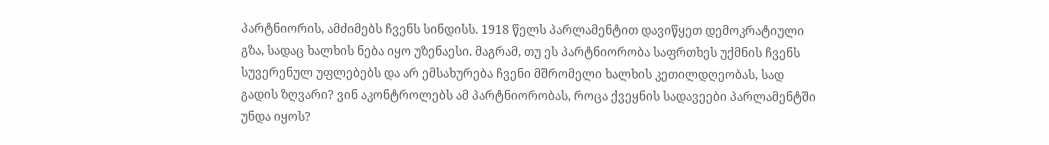პარტნიორის, ამძიმებს ჩვენს სინდისს. 1918 წელს პარლამენტით დავიწყეთ დემოკრატიული გზა, სადაც ხალხის ნება იყო უზენაესი. მაგრამ, თუ ეს პარტნიორობა საფრთხეს უქმნის ჩვენს სუვერენულ უფლებებს და არ ემსახურება ჩვენი მშრომელი ხალხის კეთილდღეობას, სად გადის ზღვარი? ვინ აკონტროლებს ამ პარტნიორობას, როცა ქვეყნის სადავეები პარლამენტში უნდა იყოს?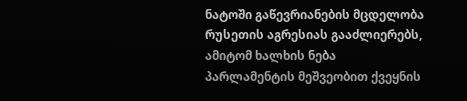ნატოში გაწევრიანების მცდელობა რუსეთის აგრესიას გააძლიერებს, ამიტომ ხალხის ნება პარლამენტის მეშვეობით ქვეყნის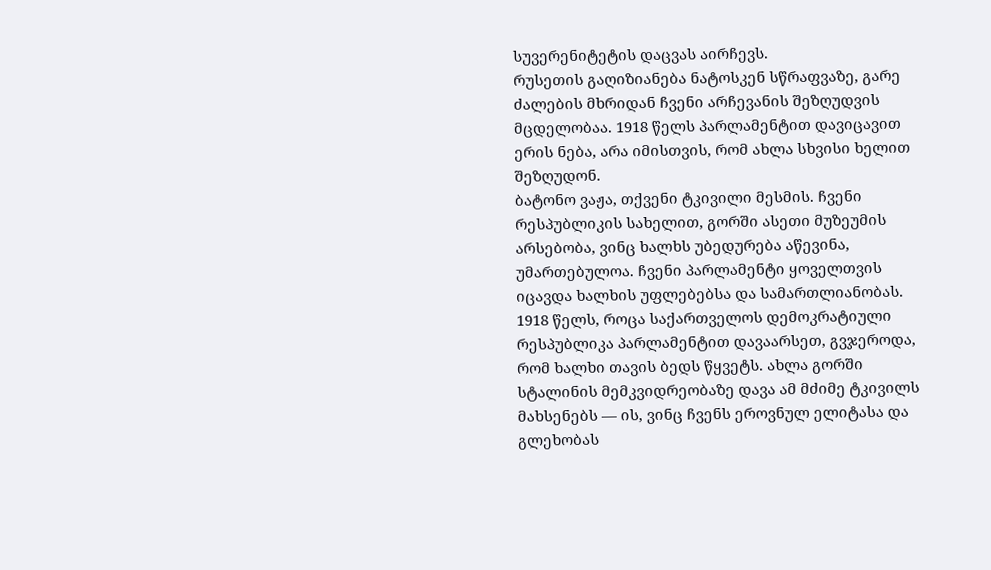სუვერენიტეტის დაცვას აირჩევს.
რუსეთის გაღიზიანება ნატოსკენ სწრაფვაზე, გარე ძალების მხრიდან ჩვენი არჩევანის შეზღუდვის მცდელობაა. 1918 წელს პარლამენტით დავიცავით ერის ნება, არა იმისთვის, რომ ახლა სხვისი ხელით შეზღუდონ.
ბატონო ვაჟა, თქვენი ტკივილი მესმის. ჩვენი რესპუბლიკის სახელით, გორში ასეთი მუზეუმის არსებობა, ვინც ხალხს უბედურება აწევინა, უმართებულოა. ჩვენი პარლამენტი ყოველთვის იცავდა ხალხის უფლებებსა და სამართლიანობას.
1918 წელს, როცა საქართველოს დემოკრატიული რესპუბლიკა პარლამენტით დავაარსეთ, გვჯეროდა, რომ ხალხი თავის ბედს წყვეტს. ახლა გორში სტალინის მემკვიდრეობაზე დავა ამ მძიმე ტკივილს მახსენებს — ის, ვინც ჩვენს ეროვნულ ელიტასა და გლეხობას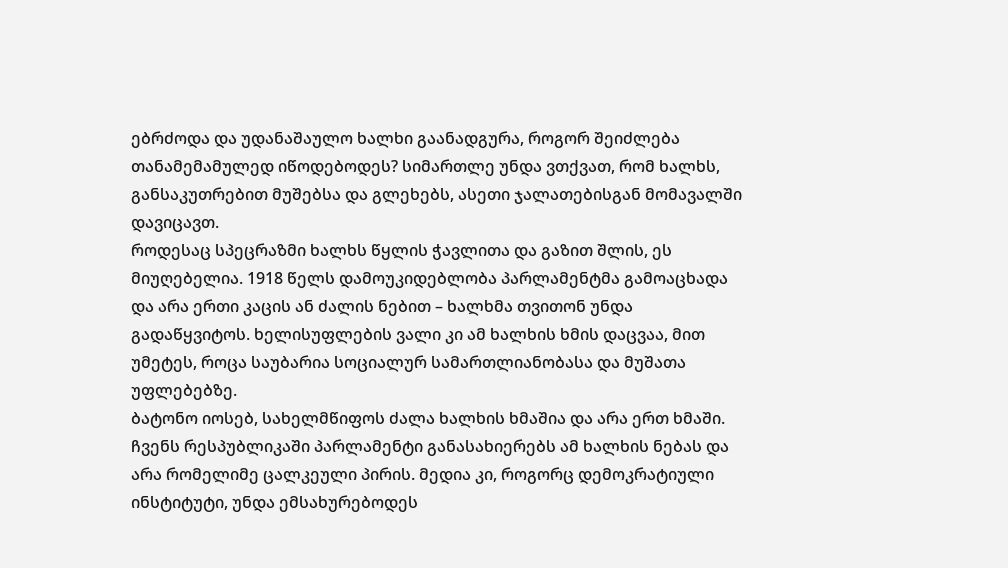ებრძოდა და უდანაშაულო ხალხი გაანადგურა, როგორ შეიძლება თანამემამულედ იწოდებოდეს? სიმართლე უნდა ვთქვათ, რომ ხალხს, განსაკუთრებით მუშებსა და გლეხებს, ასეთი ჯალათებისგან მომავალში დავიცავთ.
როდესაც სპეცრაზმი ხალხს წყლის ჭავლითა და გაზით შლის, ეს მიუღებელია. 1918 წელს დამოუკიდებლობა პარლამენტმა გამოაცხადა და არა ერთი კაცის ან ძალის ნებით – ხალხმა თვითონ უნდა გადაწყვიტოს. ხელისუფლების ვალი კი ამ ხალხის ხმის დაცვაა, მით უმეტეს, როცა საუბარია სოციალურ სამართლიანობასა და მუშათა უფლებებზე.
ბატონო იოსებ, სახელმწიფოს ძალა ხალხის ხმაშია და არა ერთ ხმაში. ჩვენს რესპუბლიკაში პარლამენტი განასახიერებს ამ ხალხის ნებას და არა რომელიმე ცალკეული პირის. მედია კი, როგორც დემოკრატიული ინსტიტუტი, უნდა ემსახურებოდეს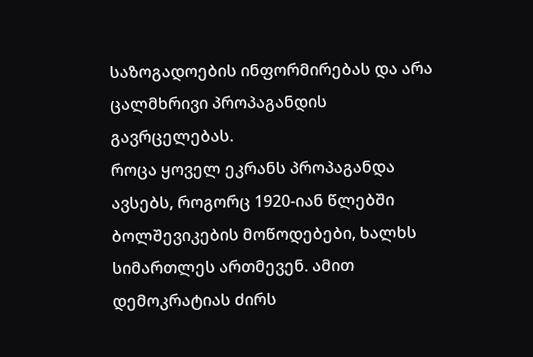საზოგადოების ინფორმირებას და არა ცალმხრივი პროპაგანდის გავრცელებას.
როცა ყოველ ეკრანს პროპაგანდა ავსებს, როგორც 1920-იან წლებში ბოლშევიკების მოწოდებები, ხალხს სიმართლეს ართმევენ. ამით დემოკრატიას ძირს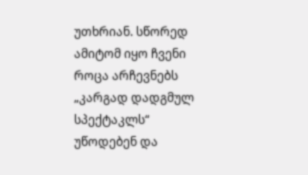უთხრიან. სწორედ ამიტომ იყო ჩვენი
როცა არჩევნებს „კარგად დადგმულ სპექტაკლს“ უწოდებენ და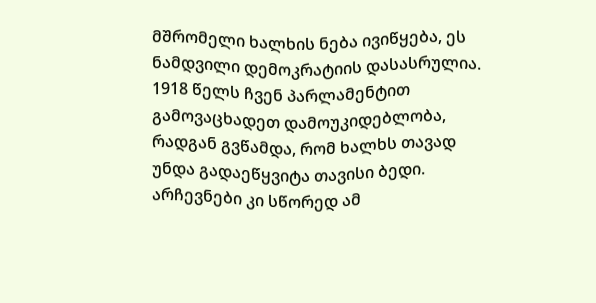მშრომელი ხალხის ნება ივიწყება, ეს ნამდვილი დემოკრატიის დასასრულია. 1918 წელს ჩვენ პარლამენტით გამოვაცხადეთ დამოუკიდებლობა, რადგან გვწამდა, რომ ხალხს თავად უნდა გადაეწყვიტა თავისი ბედი. არჩევნები კი სწორედ ამ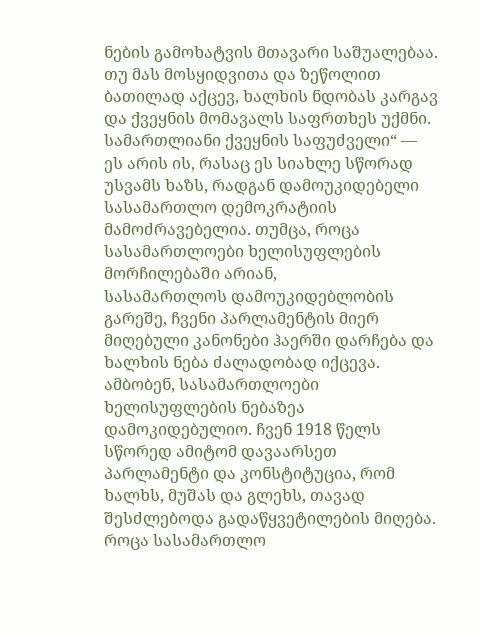ნების გამოხატვის მთავარი საშუალებაა. თუ მას მოსყიდვითა და ზეწოლით ბათილად აქცევ, ხალხის ნდობას კარგავ და ქვეყნის მომავალს საფრთხეს უქმნი.
სამართლიანი ქვეყნის საფუძველი“ — ეს არის ის, რასაც ეს სიახლე სწორად უსვამს ხაზს, რადგან დამოუკიდებელი სასამართლო დემოკრატიის მამოძრავებელია. თუმცა, როცა სასამართლოები ხელისუფლების მორჩილებაში არიან,
სასამართლოს დამოუკიდებლობის გარეშე, ჩვენი პარლამენტის მიერ მიღებული კანონები ჰაერში დარჩება და ხალხის ნება ძალადობად იქცევა.
ამბობენ, სასამართლოები ხელისუფლების ნებაზეა დამოკიდებულიო. ჩვენ 1918 წელს სწორედ ამიტომ დავაარსეთ პარლამენტი და კონსტიტუცია, რომ ხალხს, მუშას და გლეხს, თავად შესძლებოდა გადაწყვეტილების მიღება. როცა სასამართლო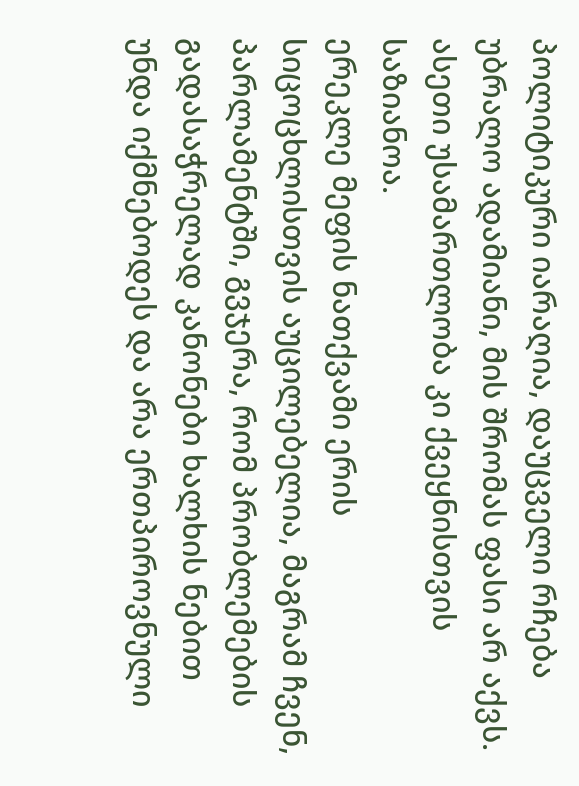პოლიტიკური იარაღია, დაუცველი რჩება უბრალო ადამიანი, მის შრომას ფასი არ აქვს. ასეთი უსამართლობა კი ქვეყნისთვის საზიანოა.
ერეკლე მეფის ნათქვამი ერის სიცოცხლისთვის აუცილებელია, მაგრამ ჩვენ, პარლამენტში, გვჯერა, რომ პრობლემების გადასაჭრელად კანონები ხალხის ნებით უნდა იქმნებოდეს და არა ერთპიროვნული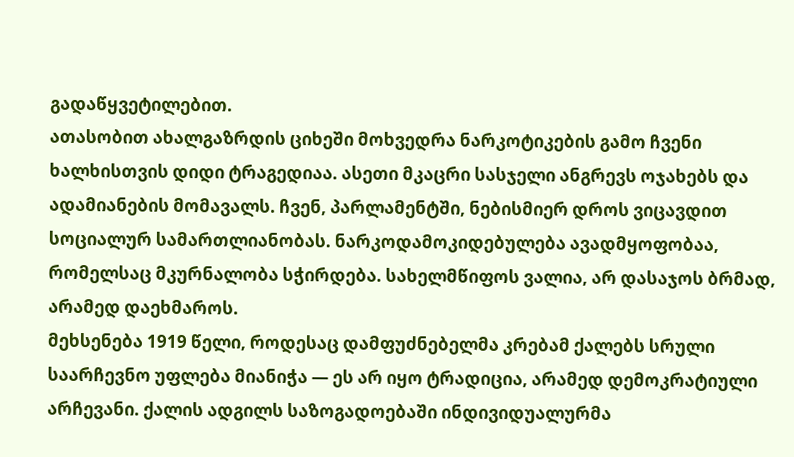გადაწყვეტილებით.
ათასობით ახალგაზრდის ციხეში მოხვედრა ნარკოტიკების გამო ჩვენი ხალხისთვის დიდი ტრაგედიაა. ასეთი მკაცრი სასჯელი ანგრევს ოჯახებს და ადამიანების მომავალს. ჩვენ, პარლამენტში, ნებისმიერ დროს ვიცავდით სოციალურ სამართლიანობას. ნარკოდამოკიდებულება ავადმყოფობაა, რომელსაც მკურნალობა სჭირდება. სახელმწიფოს ვალია, არ დასაჯოს ბრმად, არამედ დაეხმაროს.
მეხსენება 1919 წელი, როდესაც დამფუძნებელმა კრებამ ქალებს სრული საარჩევნო უფლება მიანიჭა — ეს არ იყო ტრადიცია, არამედ დემოკრატიული არჩევანი. ქალის ადგილს საზოგადოებაში ინდივიდუალურმა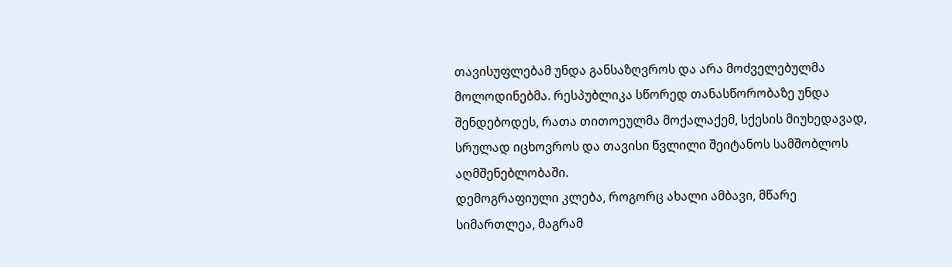თავისუფლებამ უნდა განსაზღვროს და არა მოძველებულმა მოლოდინებმა. რესპუბლიკა სწორედ თანასწორობაზე უნდა შენდებოდეს, რათა თითოეულმა მოქალაქემ, სქესის მიუხედავად, სრულად იცხოვროს და თავისი წვლილი შეიტანოს სამშობლოს აღმშენებლობაში.
დემოგრაფიული კლება, როგორც ახალი ამბავი, მწარე სიმართლეა, მაგრამ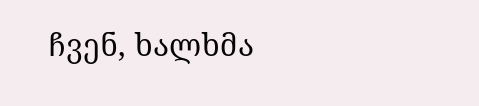ჩვენ, ხალხმა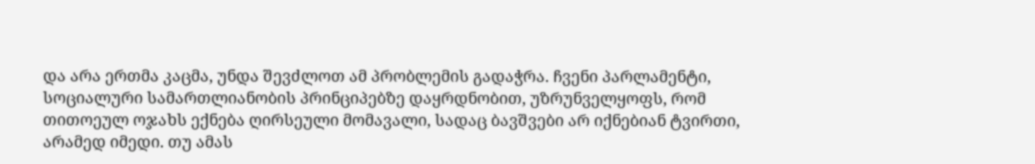და არა ერთმა კაცმა, უნდა შევძლოთ ამ პრობლემის გადაჭრა. ჩვენი პარლამენტი, სოციალური სამართლიანობის პრინციპებზე დაყრდნობით, უზრუნველყოფს, რომ თითოეულ ოჯახს ექნება ღირსეული მომავალი, სადაც ბავშვები არ იქნებიან ტვირთი, არამედ იმედი. თუ ამას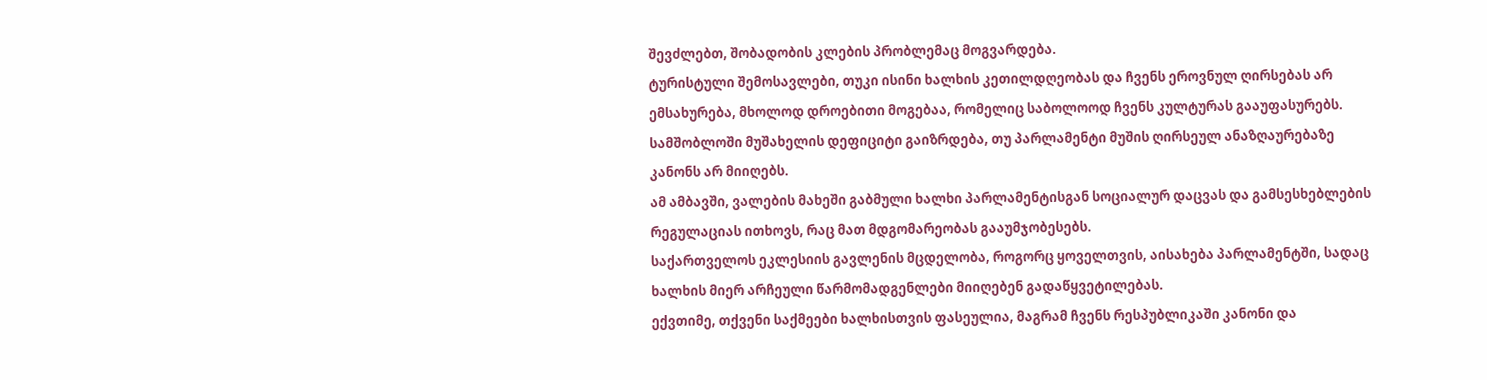შევძლებთ, შობადობის კლების პრობლემაც მოგვარდება.
ტურისტული შემოსავლები, თუკი ისინი ხალხის კეთილდღეობას და ჩვენს ეროვნულ ღირსებას არ ემსახურება, მხოლოდ დროებითი მოგებაა, რომელიც საბოლოოდ ჩვენს კულტურას გააუფასურებს.
სამშობლოში მუშახელის დეფიციტი გაიზრდება, თუ პარლამენტი მუშის ღირსეულ ანაზღაურებაზე კანონს არ მიიღებს.
ამ ამბავში, ვალების მახეში გაბმული ხალხი პარლამენტისგან სოციალურ დაცვას და გამსესხებლების რეგულაციას ითხოვს, რაც მათ მდგომარეობას გააუმჯობესებს.
საქართველოს ეკლესიის გავლენის მცდელობა, როგორც ყოველთვის, აისახება პარლამენტში, სადაც ხალხის მიერ არჩეული წარმომადგენლები მიიღებენ გადაწყვეტილებას.
ექვთიმე, თქვენი საქმეები ხალხისთვის ფასეულია, მაგრამ ჩვენს რესპუბლიკაში კანონი და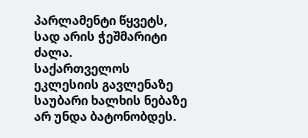პარლამენტი წყვეტს, სად არის ჭეშმარიტი ძალა.
საქართველოს ეკლესიის გავლენაზე საუბარი ხალხის ნებაზე არ უნდა ბატონობდეს.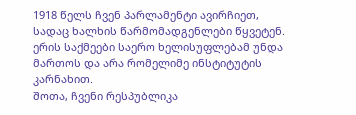1918 წელს ჩვენ პარლამენტი ავირჩიეთ, სადაც ხალხის წარმომადგენლები წყვეტენ. ერის საქმეები საერო ხელისუფლებამ უნდა მართოს და არა რომელიმე ინსტიტუტის კარნახით.
შოთა, ჩვენი რესპუბლიკა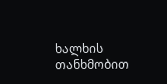ხალხის თანხმობით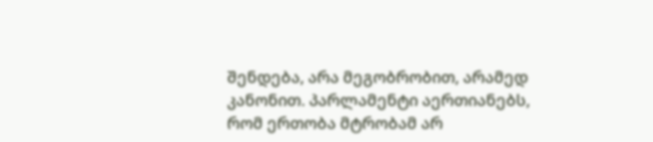შენდება, არა მეგობრობით, არამედ კანონით. პარლამენტი აერთიანებს, რომ ერთობა მტრობამ არ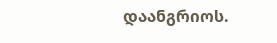დაანგრიოს.